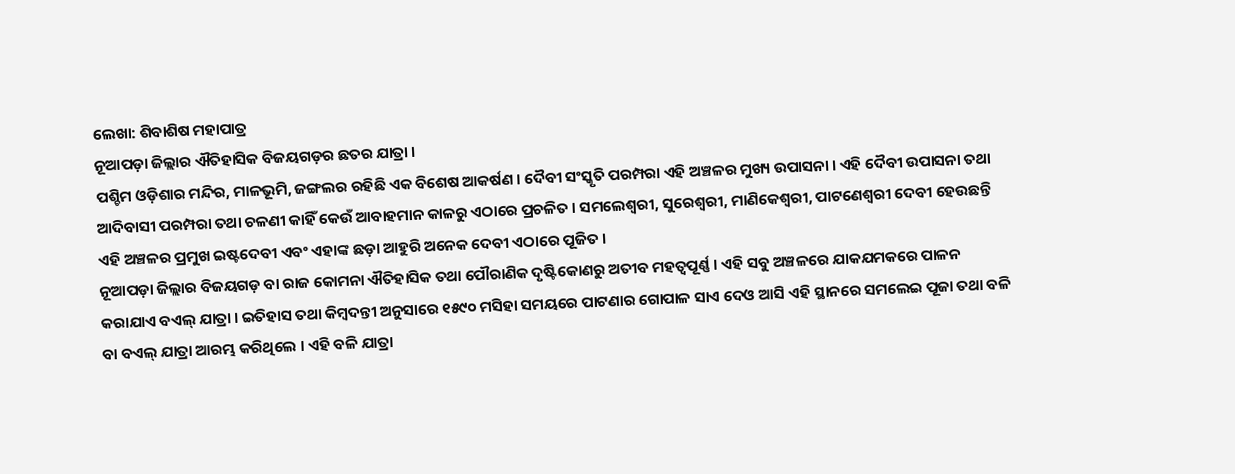ଲେଖା: ଶିବାଶିଷ ମହାପାତ୍ର
ନୂଆପଡ଼ା ଜିଲ୍ଲାର ଐତିହାସିକ ବିଜୟଗଡ଼ର ଛତର ଯାତ୍ରା ।
ପଶ୍ଚିମ ଓଡ଼ିଶାର ମନ୍ଦିର, ମାଳଭୂମି, ଜଙ୍ଗଲର ରହିଛି ଏକ ବିଶେଷ ଆକର୍ଷଣ । ଦୈବୀ ସଂସ୍କୃତି ପରମ୍ପରା ଏହି ଅଞ୍ଚଳର ମୁଖ୍ୟ ଉପାସନା । ଏହି ଦୈବୀ ଉପାସନା ତଥା ଆଦିବାସୀ ପରମ୍ପରା ତଥା ଚଳଣୀ କାହିଁ କେଉଁ ଆବାହମାନ କାଳରୁ ଏଠାରେ ପ୍ରଚଳିତ । ସମଲେଶ୍ଵରୀ, ସୁରେଶ୍ଵରୀ, ମାଣିକେଶ୍ବରୀ, ପାଟଣେଶ୍ବରୀ ଦେବୀ ହେଉଛନ୍ତି ଏହି ଅଞ୍ଚଳର ପ୍ରମୁଖ ଇଷ୍ଟଦେବୀ ଏବଂ ଏହାଙ୍କ ଛଡ଼ା ଆହୁରି ଅନେକ ଦେବୀ ଏଠାରେ ପୂଜିତ ।
ନୂଆପଡ଼ା ଜିଲ୍ଲାର ବିଜୟଗଡ଼ ବା ରାଜ କୋମନା ଐତିହାସିକ ତଥା ପୌରାଣିକ ଦୃଷ୍ଟିକୋଣରୁ ଅତୀବ ମହତ୍ୱପୂର୍ଣ୍ଣ । ଏହି ସବୁ ଅଞ୍ଚଳରେ ଯାକଯମକରେ ପାଳନ କରାଯାଏ ବଏଲ୍ ଯାତ୍ରା । ଇତିହାସ ତଥା କିମ୍ବଦନ୍ତୀ ଅନୁସାରେ ୧୫୯୦ ମସିହା ସମୟରେ ପାଟଣାର ଗୋପାଳ ସାଏ ଦେଓ ଆସି ଏହି ସ୍ଥାନରେ ସମଲେଇ ପୂଜା ତଥା ବଳି ବା ବଏଲ୍ ଯାତ୍ରା ଆରମ୍ଭ କରିଥିଲେ । ଏହି ବଳି ଯାତ୍ରା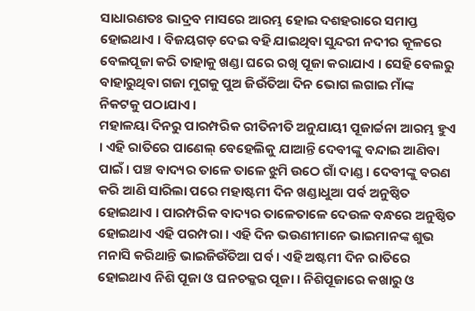ସାଧାରଣତଃ ଭାଦ୍ରବ ମାସରେ ଆରମ୍ଭ ହୋଇ ଦଶହରାରେ ସମାପ୍ତ ହୋଇଥାଏ । ବିଜୟଗଡ଼ ଦେଇ ବହି ଯାଇଥିବା ସୁନ୍ଦରୀ ନଦୀର କୂଳରେ ବେଲପୂଜା କରି ତାହାକୁ ଖଣ୍ଡା ଘରେ ରଖି ପୂଜା କରାଯାଏ । ସେହି ବେଲରୁ ବାହାରୁଥିବା ଗଜା ମୁଗକୁ ପୁଅ ଜିଉଁତିଆ ଦିନ ଭୋଗ ଲଗାଇ ମାଁଙ୍କ ନିକଟକୁ ପଠାଯାଏ ।
ମହାଳୟା ଦିନରୁ ପାରମ୍ପରିକ ରୀତିନୀତି ଅନୁଯାୟୀ ପୂଜାର୍ଚ୍ଚନା ଆରମ୍ଭ ହୁଏ । ଏହି ରାତିରେ ପାଣେଲ୍ ବେହେଲିକୁ ଯାଆନ୍ତି ଦେବୀଙ୍କୁ ବନ୍ଦାଇ ଆଣିବା ପାଇଁ । ପଞ୍ଚ ବାଦ୍ୟର ତାଳେ ତାଳେ ଝୁମି ଉଠେ ଗାଁ ଦାଣ୍ଡ । ଦେବୀଙ୍କୁ ବରଣ କରି ଆଣି ସାରିଲା ପରେ ମହାଷ୍ଟମୀ ଦିନ ଖଣ୍ଡାଧୁଆ ପର୍ବ ଅନୁଷ୍ଠିତ ହୋଇଥାଏ । ପାରମ୍ପରିକ ବାଦ୍ୟର ତାଳେତାଳେ ଦେଉଳ ବନ୍ଧରେ ଅନୁଷ୍ଠିତ ହୋଇଥାଏ ଏହି ପରମ୍ପରା । ଏହି ଦିନ ଭଉଣୀମାନେ ଭାଇମାନଙ୍କ ଶୁଭ ମନାସି କରିଥାନ୍ତି ଭାଇଜିଉଁତିଆ ପର୍ବ । ଏହି ଅଷ୍ଟମୀ ଦିନ ରାତିରେ ହୋଇଥାଏ ନିଶି ପୂଜା ଓ ଘନଚକ୍କର ପୂଜା । ନିଶିପୂଜାରେ କଖାରୁ ଓ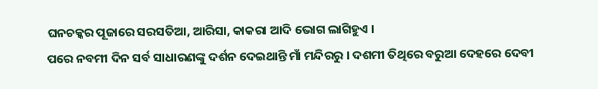ଘନଚକ୍କର ପୂଜାରେ ସରସତିଆ, ଆରିସା, କାକରା ଆଦି ଭୋଗ ଲାଗିହୁଏ ।
ପରେ ନବମୀ ଦିନ ସର୍ବ ସାଧାରଣଙ୍କୁ ଦର୍ଶନ ଦେଇଥାନ୍ତି ମାଁ ମନ୍ଦିରରୁ । ଦଶମୀ ତିଥିରେ ବରୁଆ ଦେହରେ ଦେବୀ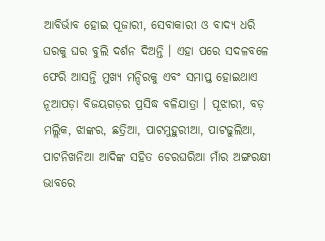ଆବିର୍ଭାବ ହୋଇ ପୂଜାରୀ, ସେବାକାରୀ ଓ ବାଦ୍ୟ ଧରି ଘରକୁ ଘର ବୁଲି ଦର୍ଶନ ଦିଅନ୍ତି । ଏହା ପରେ ସଦଳବଳେ ଫେରି ଆସନ୍ତି ମୁଖ୍ୟ ମନ୍ଦିରକୁ ଏବଂ ସମାପ୍ତ ହୋଇଥାଏ ନୂଆପଡ଼ା ବିଜୟଗଡ଼ର ପ୍ରସିଦ୍ଧ ବଳିଯାତ୍ରା । ପୂଝାରୀ, ବଡ଼ ମଲ୍ଲିକ, ଝାଙ୍କର, ଛତ୍ରିଆ, ପାଟମୁହୁରୀଆ, ପାଟଢୁଲିଆ, ପାଟନିଖନିଆ ଆଦିଙ୍କ ସହିତ ଚେରଘରିଆ ମାଁର ଅଙ୍ଗରକ୍ଷୀ ଭାବରେ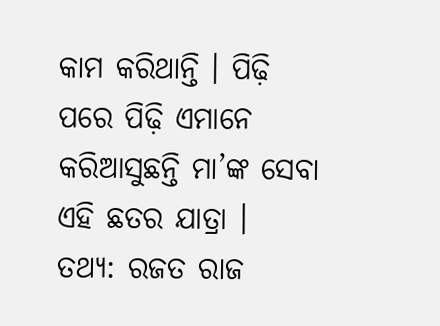କାମ କରିଥାନ୍ତି । ପିଢ଼ି ପରେ ପିଢ଼ି ଏମାନେ କରିଆସୁଛନ୍ତି ମା’ଙ୍କ ସେବା ଏହି ଛତର ଯାତ୍ରା ।
ତଥ୍ୟ: ରଜତ ରାଜ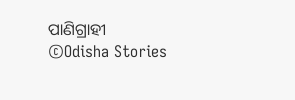ପାଣିଗ୍ରାହୀ
©Odisha Stories